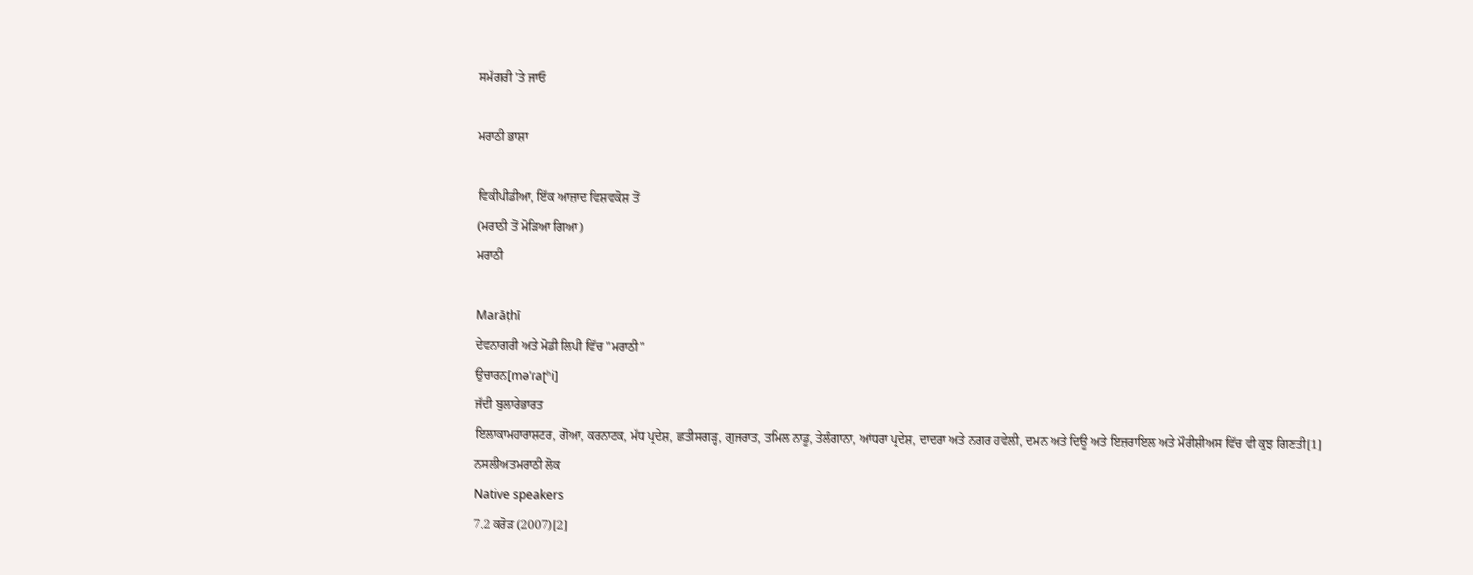ਸਮੱਗਰੀ 'ਤੇ ਜਾਓ

ਮਰਾਠੀ ਭਾਸ਼ਾ

ਵਿਕੀਪੀਡੀਆ, ਇੱਕ ਆਜ਼ਾਦ ਵਿਸ਼ਵਕੋਸ਼ ਤੋਂ
(ਮਰਾਠੀ ਤੋਂ ਮੋੜਿਆ ਗਿਆ)
ਮਰਾਠੀ

Marāṭhī
ਦੇਵਨਾਗਰੀ ਅਤੇ ਮੋਡੀ ਲਿਪੀ ਵਿੱਚ "ਮਰਾਠੀ"
ਉਚਾਰਨ[məˈɾaʈʰi]
ਜੱਦੀ ਬੁਲਾਰੇਭਾਰਤ
ਇਲਾਕਾਮਹਾਰਾਸ਼ਟਰ, ਗੋਆ, ਕਰਨਾਟਕ, ਮੱਧ ਪ੍ਰਦੇਸ਼, ਛਤੀਸਗੜ੍ਹ, ਗੁਜਰਾਤ, ਤਮਿਲ ਨਾਡੂ, ਤੇਲੰਗਾਨਾ, ਆਂਧਰਾ ਪ੍ਰਦੇਸ਼, ਦਾਦਰਾ ਅਤੇ ਨਗਰ ਹਵੇਲੀ, ਦਮਨ ਅਤੇ ਦਿਊ ਅਤੇ ਇਜ਼ਰਾਇਲ ਅਤੇ ਮੌਰੀਸ਼ੀਅਸ ਵਿੱਚ ਵੀ ਕੁਝ ਗਿਣਤੀ[1]
ਨਸਲੀਅਤਮਰਾਠੀ ਲੋਕ
Native speakers
7.2 ਕਰੋੜ (2007)[2]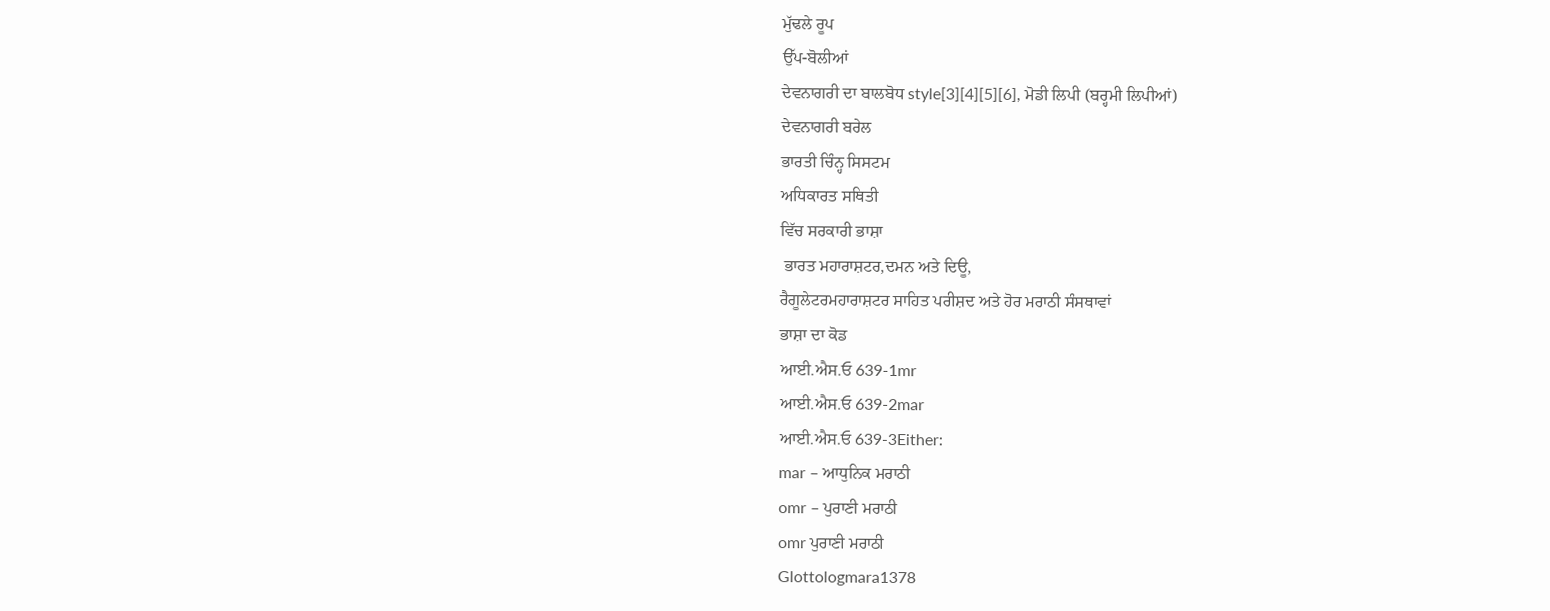ਮੁੱਢਲੇ ਰੂਪ
ਉੱਪ-ਬੋਲੀਆਂ
ਦੇਵਨਾਗਰੀ ਦਾ ਬਾਲਬੋਧ style[3][4][5][6], ਮੋਡੀ ਲਿਪੀ (ਬਰ੍ਹਮੀ ਲਿਪੀਆਂ)
ਦੇਵਨਾਗਰੀ ਬਰੇਲ
ਭਾਰਤੀ ਚਿੰਨ੍ਹ ਸਿਸਟਮ
ਅਧਿਕਾਰਤ ਸਥਿਤੀ
ਵਿੱਚ ਸਰਕਾਰੀ ਭਾਸ਼ਾ
 ਭਾਰਤ ਮਹਾਰਾਸ਼ਟਰ,ਦਮਨ ਅਤੇ ਦਿਊ,
ਰੈਗੂਲੇਟਰਮਹਾਰਾਸ਼ਟਰ ਸਾਹਿਤ ਪਰੀਸ਼ਦ ਅਤੇ ਹੋਰ ਮਰਾਠੀ ਸੰਸਥਾਵਾਂ
ਭਾਸ਼ਾ ਦਾ ਕੋਡ
ਆਈ.ਐਸ.ਓ 639-1mr
ਆਈ.ਐਸ.ਓ 639-2mar
ਆਈ.ਐਸ.ਓ 639-3Either:
mar – ਆਧੁਨਿਕ ਮਰਾਠੀ
omr – ਪੁਰਾਣੀ ਮਰਾਠੀ
omr ਪੁਰਾਣੀ ਮਰਾਠੀ
Glottologmara1378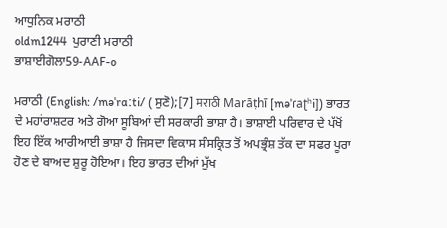ਆਧੁਨਿਕ ਮਰਾਠੀ
oldm1244  ਪੁਰਾਣੀ ਮਰਾਠੀ
ਭਾਸ਼ਾਈਗੋਲਾ59-AAF-o

ਮਰਾਠੀ (English: /məˈrɑːti/ ( ਸੁਣੋ);[7] मराठी Marāṭhī [məˈɾaʈʰi]) ਭਾਰਤ ਦੇ ਮਹਾਂਰਾਸ਼ਟਰ ਅਤੇ ਗੋਆ ਸੂਬਿਆਂ ਦੀ ਸਰਕਾਰੀ ਭਾਸ਼ਾ ਹੈ। ਭਾਸ਼ਾਈ ਪਰਿਵਾਰ ਦੇ ਪੱਖੋਂ ਇਹ ਇੱਕ ਆਰੀਆਈ ਭਾਸ਼ਾ ਹੈ ਜਿਸਦਾ ਵਿਕਾਸ ਸੰਸਕ੍ਰਿਤ ਤੋਂ ਅਪਭ੍ਰੰਸ਼ ਤੱਕ ਦਾ ਸਫਰ ਪੂਰਾ ਹੋਣ ਦੇ ਬਾਅਦ ਸ਼ੁਰੂ ਹੋਇਆ। ਇਹ ਭਾਰਤ ਦੀਆਂ ਮੁੱਖ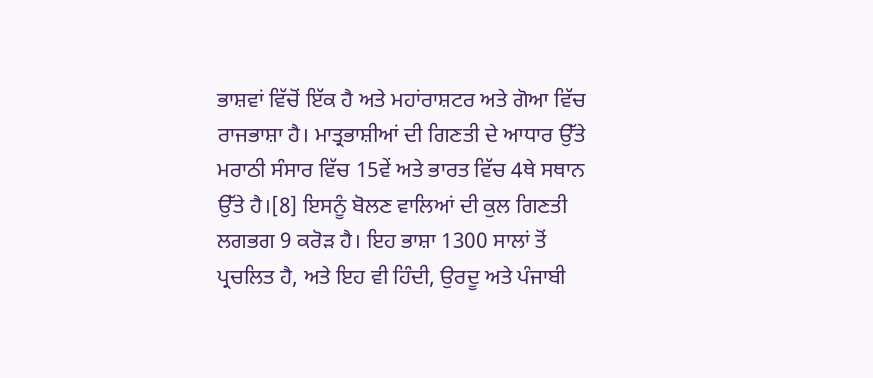ਭਾਸ਼ਵਾਂ ਵਿੱਚੋਂ ਇੱਕ ਹੈ ਅਤੇ ਮਹਾਂਰਾਸ਼ਟਰ ਅਤੇ ਗੋਆ ਵਿੱਚ ਰਾਜਭਾਸ਼ਾ ਹੈ। ਮਾਤ੍ਰਭਾਸ਼ੀਆਂ ਦੀ ਗਿਣਤੀ ਦੇ ਆਧਾਰ ਉੱਤੇ ਮਰਾਠੀ ਸੰਸਾਰ ਵਿੱਚ 15ਵੇਂ ਅਤੇ ਭਾਰਤ ਵਿੱਚ 4ਥੇ ਸਥਾਨ ਉੱਤੇ ਹੈ।[8] ਇਸਨੂੰ ਬੋਲਣ ਵਾਲਿਆਂ ਦੀ ਕੁਲ ਗਿਣਤੀ ਲਗਭਗ 9 ਕਰੋੜ ਹੈ। ਇਹ ਭਾਸ਼ਾ 1300 ਸਾਲਾਂ ਤੋਂ ਪ੍ਰਚਲਿਤ ਹੈ, ਅਤੇ ਇਹ ਵੀ ਹਿੰਦੀ, ਉਰਦੂ ਅਤੇ ਪੰਜਾਬੀ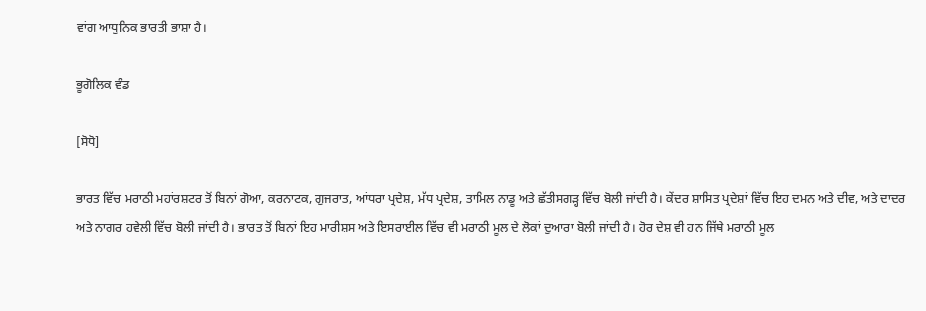ਵਾਂਗ ਆਧੁਨਿਕ ਭਾਰਤੀ ਭਾਸ਼ਾ ਹੈ।

ਭੂਗੋਲਿਕ ਵੰਡ

[ਸੋਧੋ]

ਭਾਰਤ ਵਿੱਚ ਮਰਾਠੀ ਮਹਾਂਰਸ਼ਟਰ ਤੋਂ ਬਿਨਾਂ ਗੋਆ, ਕਰਨਾਟਕ, ਗੁਜਰਾਤ, ਆਂਧਰਾ ਪ੍ਰਦੇਸ਼, ਮੱਧ ਪ੍ਰਦੇਸ਼, ਤਾਮਿਲ ਨਾਡੂ ਅਤੇ ਛੱਤੀਸਗੜ੍ਹ ਵਿੱਚ ਬੋਲੀ ਜਾਂਦੀ ਹੈ। ਕੇਂਦਰ ਸ਼ਾਸਿਤ ਪ੍ਰਦੇਸ਼ਾਂ ਵਿੱਚ ਇਹ ਦਮਨ ਅਤੇ ਦੀਵ, ਅਤੇ ਦਾਦਰ ਅਤੇ ਨਾਗਰ ਹਵੇਲੀ ਵਿੱਚ ਬੋਲੀ ਜਾਂਦੀ ਹੈ। ਭਾਰਤ ਤੋਂ ਬਿਨਾਂ ਇਹ ਮਾਰੀਸ਼ਸ ਅਤੇ ਇਸਰਾਈਲ ਵਿੱਚ ਵੀ ਮਰਾਠੀ ਮੂਲ ਦੇ ਲੋਕਾਂ ਦੁਆਰਾ ਬੋਲੀ ਜਾਂਦੀ ਹੈ। ਹੋਰ ਦੇਸ਼ ਵੀ ਹਨ ਜਿੱਥੇ ਮਰਾਠੀ ਮੂਲ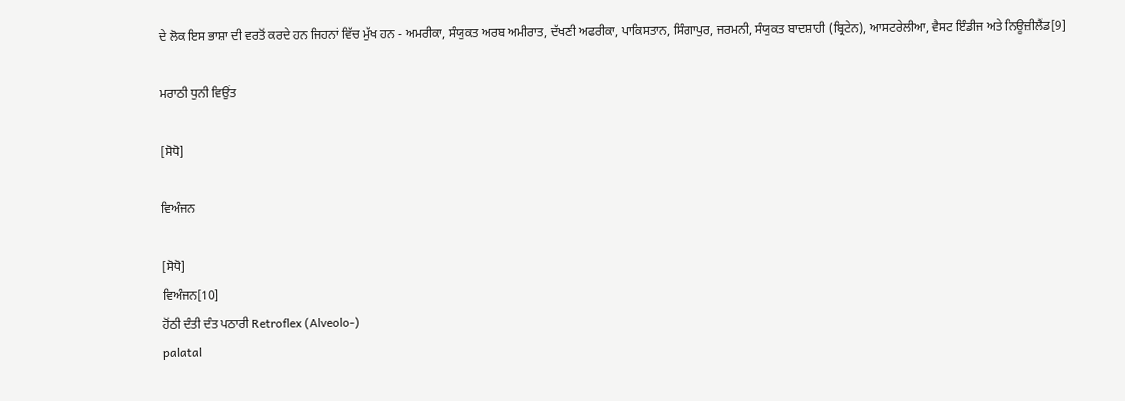ਦੇ ਲੋਕ ਇਸ ਭਾਸ਼ਾ ਦੀ ਵਰਤੋਂ ਕਰਦੇ ਹਨ ਜਿਹਨਾਂ ਵਿੱਚ ਮੁੱਖ ਹਨ - ਅਮਰੀਕਾ, ਸੰਯੁਕਤ ਅਰਬ ਅਮੀਰਾਤ, ਦੱਖਣੀ ਅਫਰੀਕਾ, ਪਾਕਿਸਤਾਨ, ਸਿੰਗਾਪੁਰ, ਜਰਮਨੀ, ਸੰਯੁਕਤ ਬਾਦਸ਼ਾਹੀ (ਬ੍ਰਿਟੇਨ), ਆਸਟਰੇਲੀਆ, ਵੈਸਟ ਇੰਡੀਜ ਅਤੇ ਨਿਊਜ਼ੀਲੈਂਡ[9]

ਮਰਾਠੀ ਧੁਨੀ ਵਿਉਂਤ

[ਸੋਧੋ]

ਵਿਅੰਜਨ

[ਸੋਧੋ]
ਵਿਅੰਜਨ[10]
ਹੋਂਠੀ ਦੰਤੀ ਦੰਤ ਪਠਾਰੀ Retroflex (Alveolo-)
palatal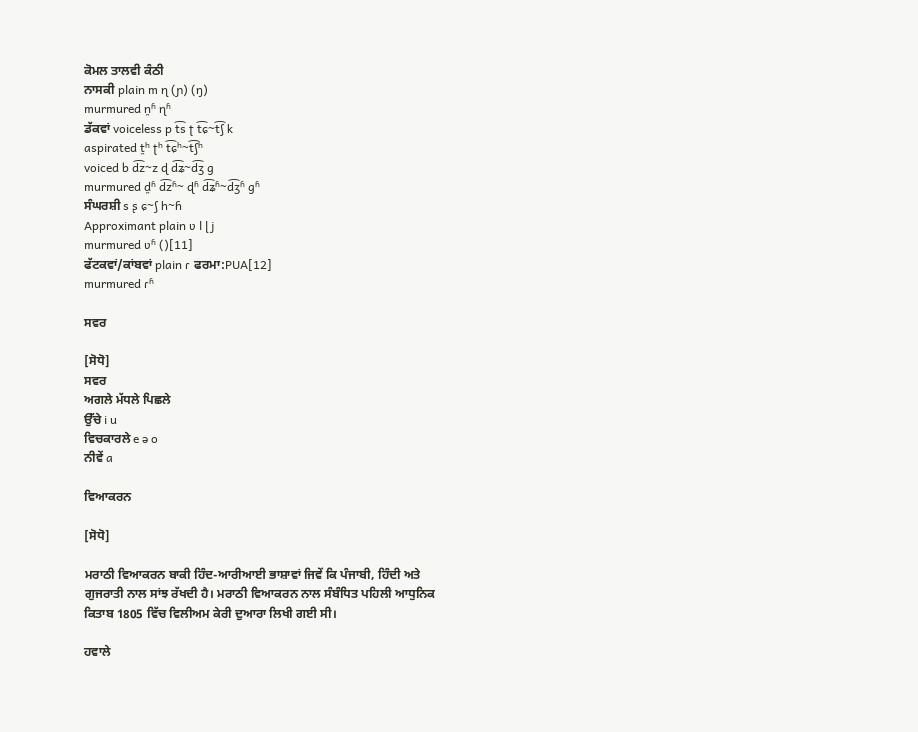ਕੋਮਲ ਤਾਲਵੀ ਕੰਠੀ
ਨਾਸਕੀ plain m ɳ (ɲ) (ŋ)
murmured n̪ʱ ɳʱ
ਡੱਕਵਾਂ voiceless p t͡s ʈ t͡ɕ~t͡ʃ k
aspirated t̪ʰ ʈʰ t͡ɕʰ~t͡ʃʰ
voiced b d͡z~z ɖ d͡ʑ~d͡ʒ ɡ
murmured d̪ʱ d͡zʱ~ ɖʱ d͡ʑʱ~d͡ʒʱ ɡʱ
ਸੰਘਰਸ਼ੀ s ʂ ɕ~ʃ h~ɦ
Approximant plain ʋ l ɭ j
murmured ʋʱ ()[11]
ਫੱਟਕਵਾਂ/ਕਾਂਬਵਾਂ plain ɾ ਫਰਮਾ:PUA[12]
murmured ɾʱ

ਸਵਰ

[ਸੋਧੋ]
ਸਵਰ
ਅਗਲੇ ਮੱਧਲੇ ਪਿਛਲੇ
ਉੱਚੇ i u
ਵਿਚਕਾਰਲੇ e ə o
ਨੀਵੇਂ a

ਵਿਆਕਰਨ

[ਸੋਧੋ]

ਮਰਾਠੀ ਵਿਆਕਰਨ ਬਾਕੀ ਹਿੰਦ-ਆਰੀਆਈ ਭਾਸ਼ਾਵਾਂ ਜਿਵੇਂ ਕਿ ਪੰਜਾਬੀ, ਹਿੰਦੀ ਅਤੇ ਗੁਜਰਾਤੀ ਨਾਲ ਸਾਂਝ ਰੱਖਦੀ ਹੈ। ਮਰਾਠੀ ਵਿਆਕਰਨ ਨਾਲ ਸੰਬੰਧਿਤ ਪਹਿਲੀ ਆਧੁਨਿਕ ਕਿਤਾਬ 1805 ਵਿੱਚ ਵਿਲੀਅਮ ਕੇਰੀ ਦੁਆਰਾ ਲਿਖੀ ਗਈ ਸੀ।

ਹਵਾਲੇ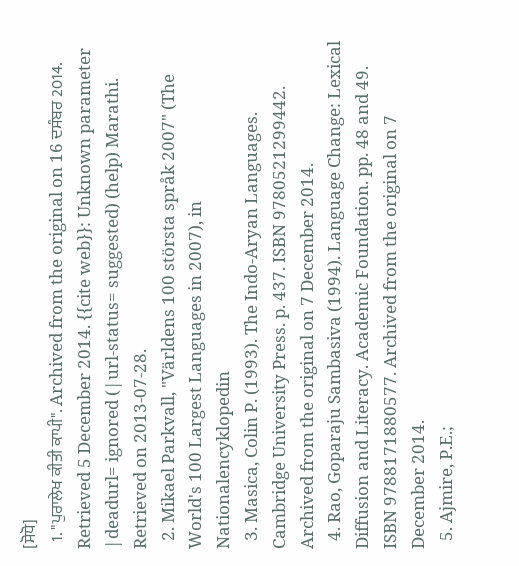[ਸੋਧੋ]
  1. "ਪੁਰਾਲੇਖ ਕੀਤੀ ਕਾਪੀ". Archived from the original on 16 ਦਸੰਬਰ 2014. Retrieved 5 December 2014. {{cite web}}: Unknown parameter |deadurl= ignored (|url-status= suggested) (help) Marathi. Retrieved on 2013-07-28.
  2. Mikael Parkvall, "Världens 100 största språk 2007" (The World's 100 Largest Languages in 2007), in Nationalencyklopedin
  3. Masica, Colin P. (1993). The Indo-Aryan Languages. Cambridge University Press. p. 437. ISBN 9780521299442. Archived from the original on 7 December 2014.
  4. Rao, Goparaju Sambasiva (1994). Language Change: Lexical Diffusion and Literacy. Academic Foundation. pp. 48 and 49. ISBN 9788171880577. Archived from the original on 7 December 2014.
  5. Ajmire, P.E.;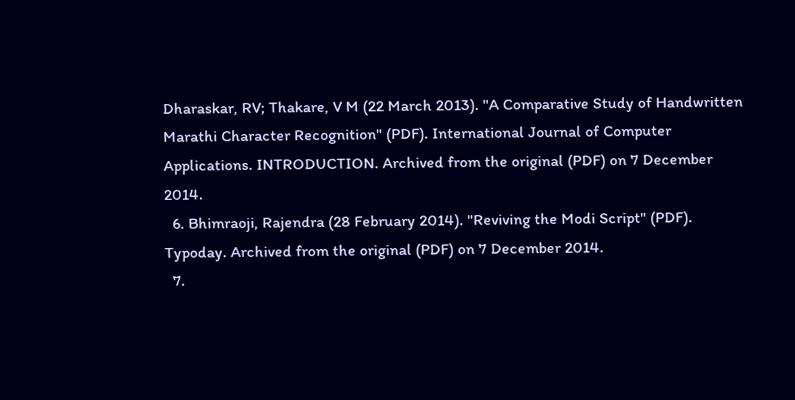Dharaskar, RV; Thakare, V M (22 March 2013). "A Comparative Study of Handwritten Marathi Character Recognition" (PDF). International Journal of Computer Applications. INTRODUCTION. Archived from the original (PDF) on 7 December 2014.
  6. Bhimraoji, Rajendra (28 February 2014). "Reviving the Modi Script" (PDF). Typoday. Archived from the original (PDF) on 7 December 2014.
  7.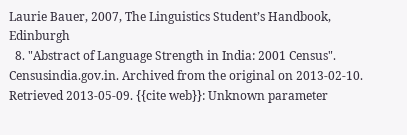Laurie Bauer, 2007, The Linguistics Student’s Handbook, Edinburgh
  8. "Abstract of Language Strength in India: 2001 Census". Censusindia.gov.in. Archived from the original on 2013-02-10. Retrieved 2013-05-09. {{cite web}}: Unknown parameter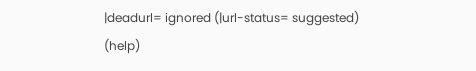|deadurl= ignored (|url-status= suggested) (help)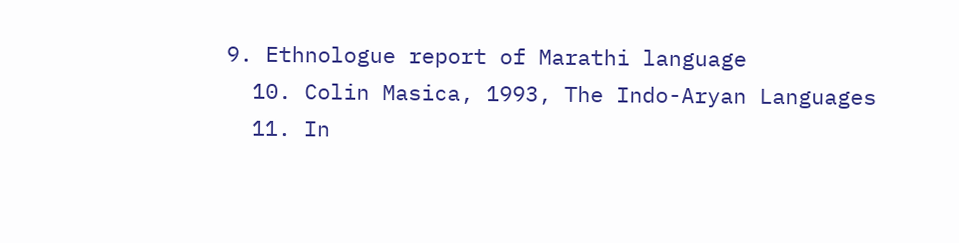9. Ethnologue report of Marathi language
  10. Colin Masica, 1993, The Indo-Aryan Languages
  11. In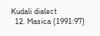Kudali dialect
  12. Masica (1991:97)